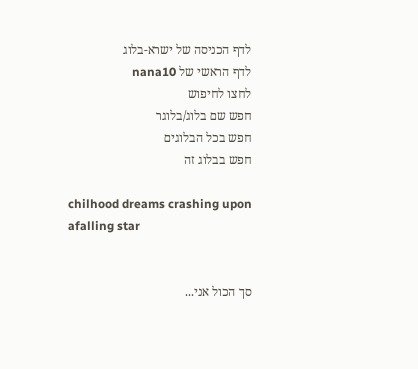לדף הכניסה של ישרא-בלוג
לדף הראשי של nana10
לחצו לחיפוש
חפש שם בלוג/בלוגר
חפש בכל הבלוגים
חפש בבלוג זה

chilhood dreams crashing upon afalling star


סך הכול אני...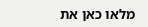מלאו כאן את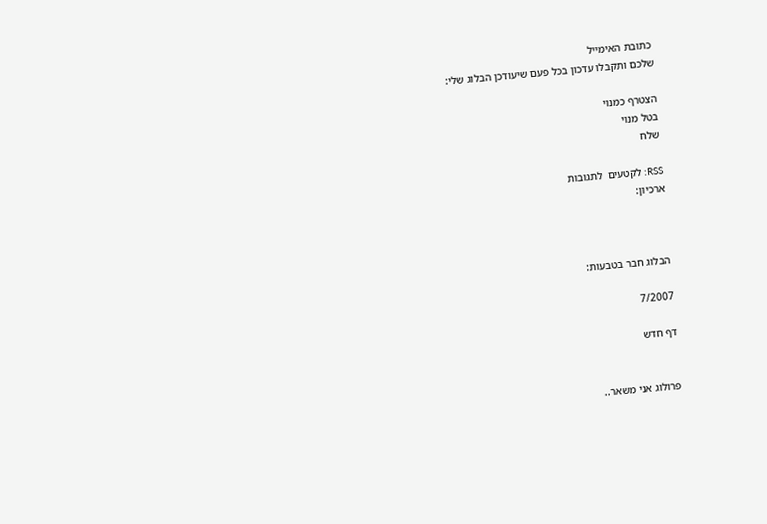כתובת האימייל
שלכם ותקבלו עדכון בכל פעם שיעודכן הבלוג שלי:

הצטרף כמנוי
בטל מנוי
שלח

RSS: לקטעים  לתגובות
ארכיון:



הבלוג חבר בטבעות:

7/2007

דף חדש


פרולוג אני משאר..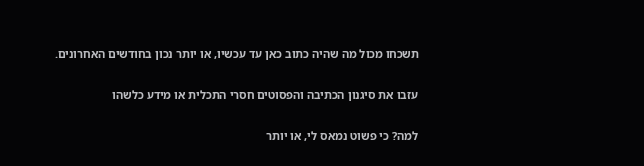תשכחו מכול מה שהיה כתוב כאן עד עכשיו, או יותר נכון בחודשים האחרונים.

עזבו את סיגנון הכתיבה והפסוטים חסרי התכלית או מידע כלשהו

למה? כי פשוט נמאס לי, או יותר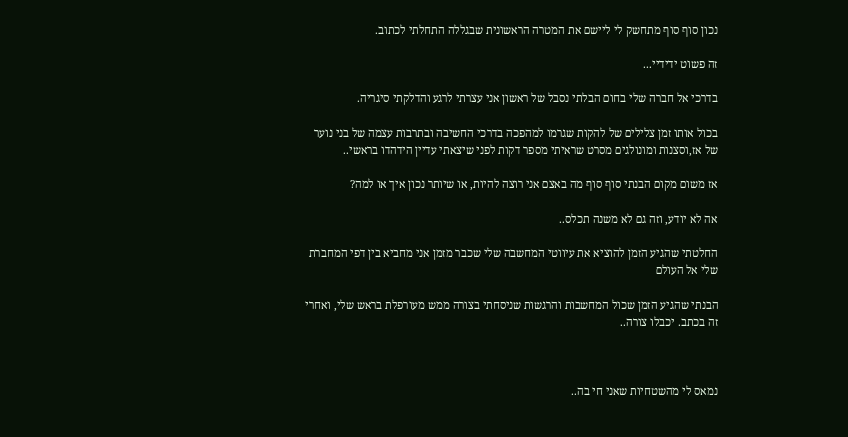נכון סוף סוף מתחשק לי ליישם את המטרה הראשונית שבגללה התחלתי לכתוב.

זה פשוט ידידיי...

בדרכי אל חברה שלי בחום הבלתי נסבל של ראשון אני עצרתי לרגע והדלקתי סיגריה.

בכול אותו זמן צלילים של להקות שגרמו למהפכה בדרכי החשיבה ובתרבות עצמה של בני נוער של אז,וסצנות ומונולגים מסרט שראיתי מספר דקות לפני שיצאתי עדיין הידהדו בראשי..

אז משום מקום הבנתי סוף סוף מה באצם אני רוצה להיות, או שיותר נכון איך או למה?

אה לא יודע, וזה גם לא משנה תכלס..

החלטתי שהגיע הזמן להוציא את עיווטי המחשבה שלי שכבר מזמן אני מחביא בין דפי המחברת שלי אל העולם

הבנתי שהגיע הזמן שכול המחשבות והרגשות שניסחתי בצורה ממש מעורפלת בראש שלי, ואחרי זה בכתב. יכבלו צורה..



נמאס לי מהשטחיות שאני חי בה..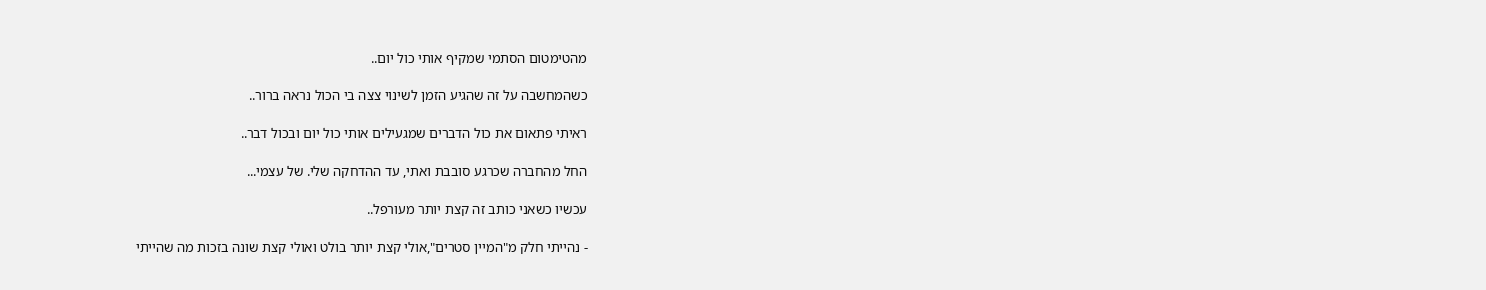מהטימטום הסתמי שמקיף אותי כול יום..

כשהמחשבה על זה שהגיע הזמן לשינוי צצה בי הכול נראה ברור..

ראיתי פתאום את כול הדברים שמגעילים אותי כול יום ובכול דבר..

החל מהחברה שכרגע סובבת ואתי, עד ההדחקה שלי. של עצמי...

עכשיו כשאני כותב זה קצת יותר מעורפל..

- נהייתי חלק מ"המיין סטרים",אולי קצת יותר בולט ואולי קצת שונה בזכות מה שהייתי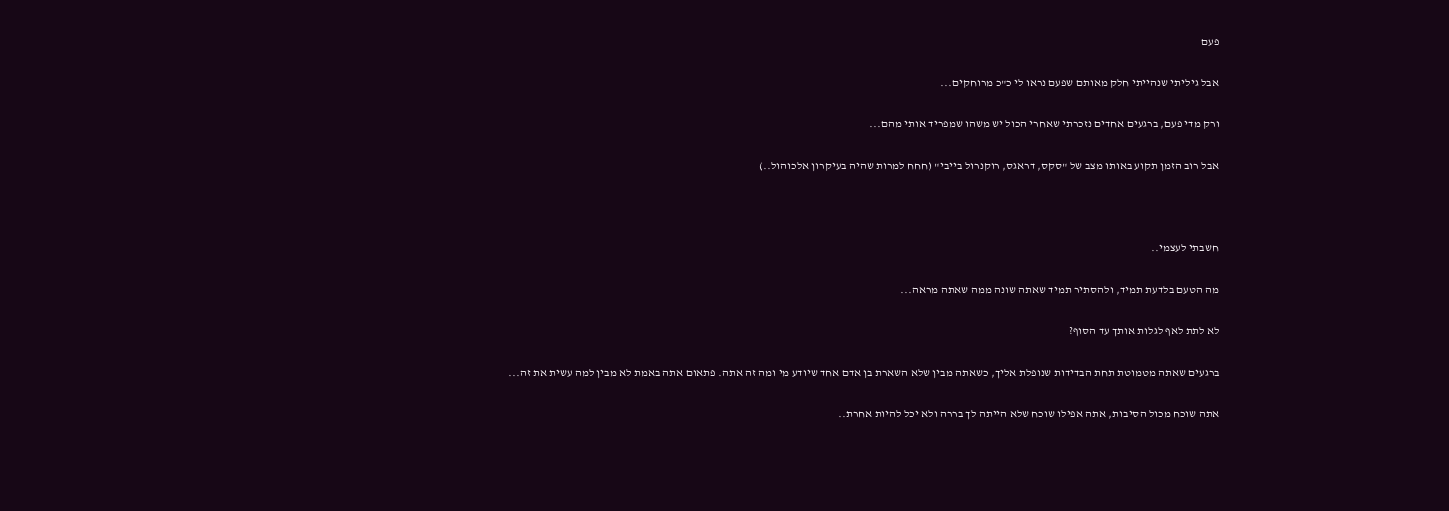פעם

אבל גיליתי שנהייתי חלק מאותם שפעם נראו לי כ"כ מרוחקים...

ורק מדי פעם, ברגעים אחדים נזכרתי שאחרי הכול יש משהו שמפריד אותי מהם...

אבל רוב הזמן תקוע באותו מצב של "סקס, דראגס, רוקנרול בייבי" (חחח למרות שהיה בעיקרון אלכוהול..)



חשבתי לעצמי..

מה הטעם בלדעת תמיד, ולהסתיר תמיד שאתה שונה ממה שאתה מראה...

לא לתת לאף לגלות אותך עד הסוף?

ברגעים שאתה מטמוטת תחת הבדידות שנופלת אליך, כשאתה מבין שלא השארת בן אדם אחד שיודע מי ומה זה אתה. פתאום אתה באמת לא מבין למה עשית את זה...

אתה שוכח מכול הסיבות, אתה אפילו שוכח שלא הייתה לך בררה ולא יכל להיות אחרת..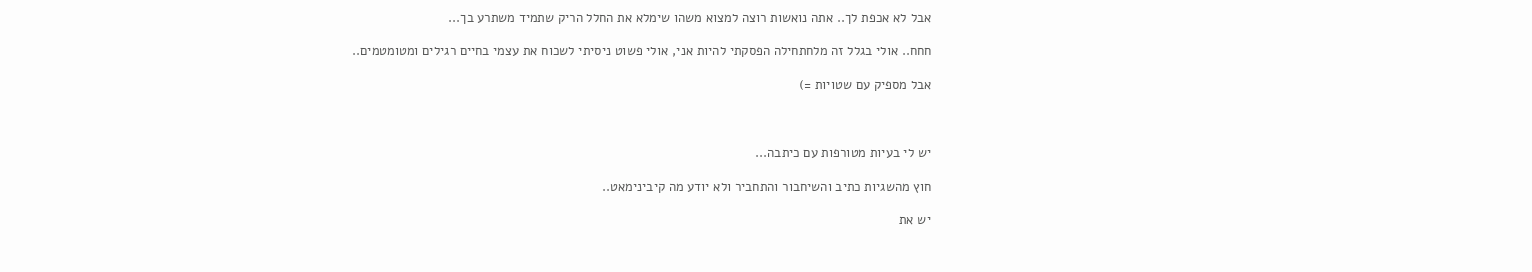אבל לא אכפת לך.. אתה נואשות רוצה למצוא משהו שימלא את החלל הריק שתמיד משתרע בך...

חחח.. אולי בגלל זה מלחתחילה הפסקתי להיות אני, אולי פשוט ניסיתי לשכוח את עצמי בחיים רגילים ומטומטמים..

אבל מספיק עם שטויות =)



יש לי בעיות מטורפות עם כיתבה...

חוץ מהשגיות כתיב והשיחבור והתחביר ולא יודע מה קיבינימאט..

יש את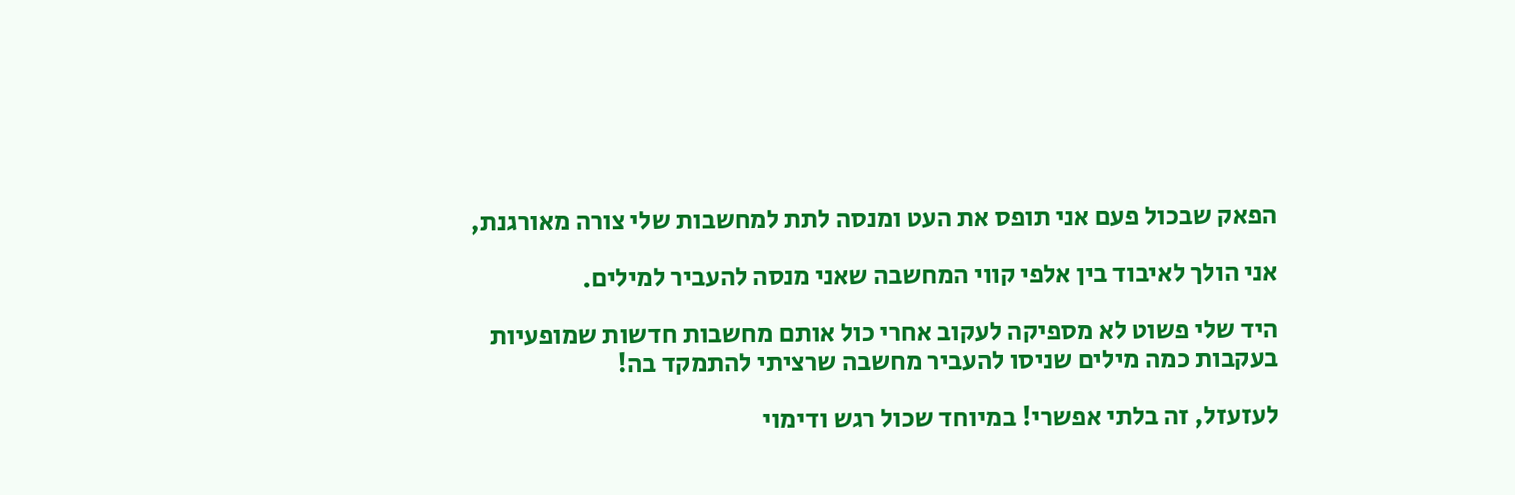הפאק שבכול פעם אני תופס את העט ומנסה לתת למחשבות שלי צורה מאורגנת,

אני הולך לאיבוד בין אלפי קווי המחשבה שאני מנסה להעביר למילים.

היד שלי פשוט לא מספיקה לעקוב אחרי כול אותם מחשבות חדשות שמופעיות בעקבות כמה מילים שניסו להעביר מחשבה שרציתי להתמקד בה!

לעזעזל, זה בלתי אפשרי! במיוחד שכול רגש ודימוי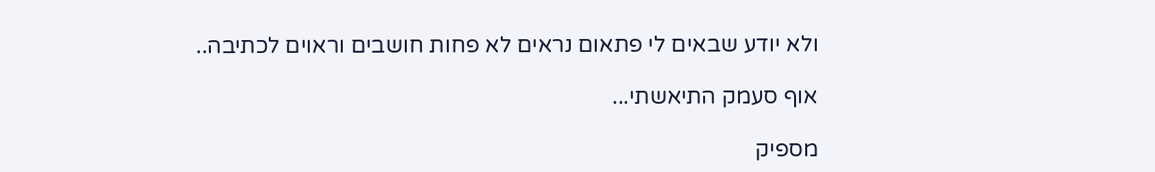ולא יודע שבאים לי פתאום נראים לא פחות חושבים וראוים לכתיבה..

אוף סעמק התיאשתי...

מספיק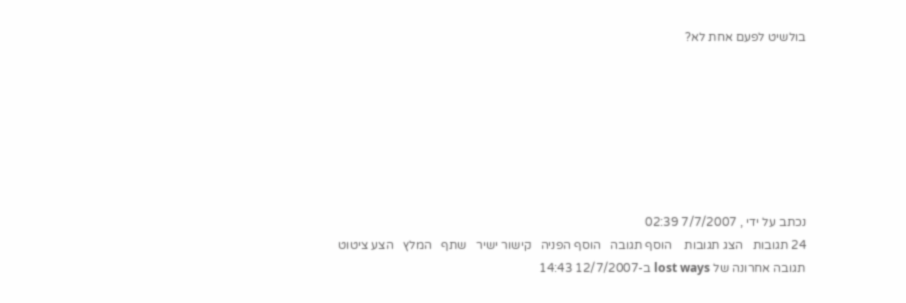בולשיט לפעם אחת לא?







נכתב על ידי , 7/7/2007 02:39
24 תגובות   הצג תגובות    הוסף תגובה   הוסף הפניה   קישור ישיר   שתף   המלץ   הצע ציטוט
תגובה אחרונה של lost ways ב-12/7/2007 14:43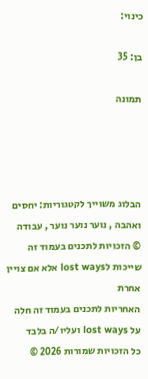כינוי:

בן: 35

תמונה




הבלוג משוייך לקטגוריות: יחסים ואהבה , נוער נוער נוער , עבודה
© הזכויות לתכנים בעמוד זה שייכות לlost ways אלא אם צויין אחרת
האחריות לתכנים בעמוד זה חלה על lost ways ועליו/ה בלבד
כל הזכויות שמורות 2026 ©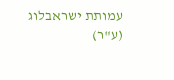עמותת ישראבלוג (ע"ר)